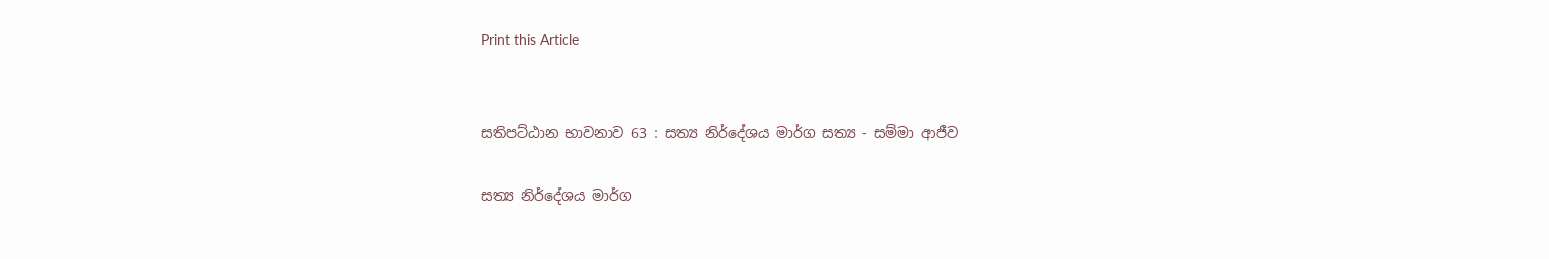Print this Article


සතිපට්ඨාන භාවනාව 63 : සත්‍ය නිර්දේශය මාර්ග සත්‍ය - සම්මා ආජීව

සත්‍ය නිර්දේශය මාර්ග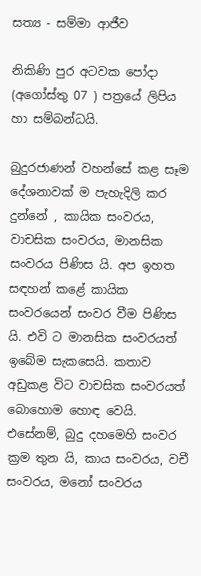සත්‍ය - සම්මා ආජීව

නිකිණි පුර අටවක පෝදා (අගෝස්තු 07 ) පත්‍රයේ ලිපිය හා සම්බන්ධයි.

බුදුරජාණන් වහන්සේ කළ සෑම දේශනාවක් ම පැහැදිලි කර දුන්නේ , කායික සංවරය, වාචසික සංවරය, මානසික සංවරය පිණිස යි. අප ඉහත සඳහන් කළේ කායික සංවරයෙන් සංවර වීම පිණිස යි. එවි ට මානසික සංවරයත් ඉබේම සැකසෙයි. කතාව අඩුකළ විට වාචසික සංවරයත් බොහොම හොඳ වෙයි. එසේනම්, බුදු දහමෙහි සංවර ක්‍රම තුන යි, කාය සංවරය, වචී සංවරය, මනෝ සංවරය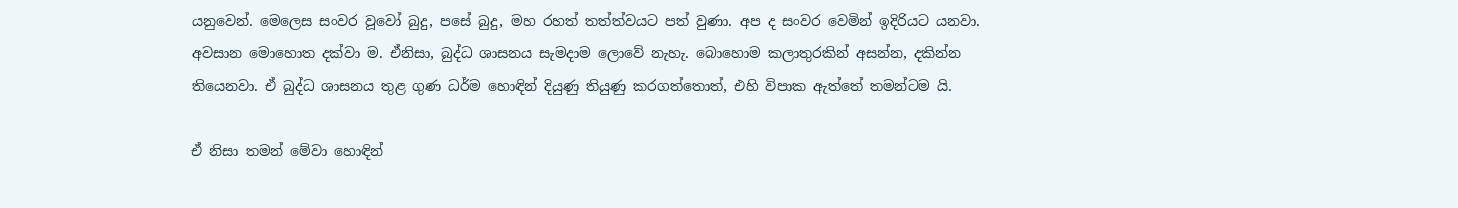යනුවෙන්. මෙලෙස සංවර වූවෝ බුදු, පසේ බුදු, මහ රහත් තත්ත්වයට පත් වුණා. අප ද සංවර වෙමින් ඉදිරියට යනවා. අවසාන මොහොත දක්වා ම. ඒනිසා, බුද්ධ ශාසනය සැමදාම ලොවේ නැහැ. බොහොම කලාතුරකින් අසන්න, දකින්න තියෙනවා. ඒ බුද්ධ ශාසනය තුළ ගුණ ධර්ම හොඳින් දියුණු තියුණු කරගත්තොත්, එහි විපාක ඇත්තේ තමන්ටම යි.

ඒ නිසා තමන් මේවා හොඳින්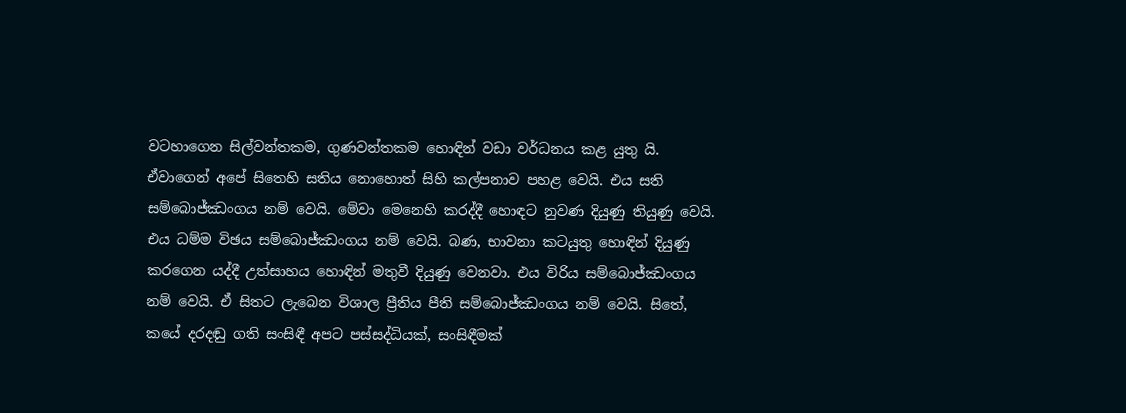වටහාගෙන සිල්වන්තකම, ගුණවන්තකම හොඳින් වඩා වර්ධනය කළ යුතු යි. ඒවාගෙන් අපේ සිතෙහි සතිය නොහොත් සිහි කල්පනාව පහළ වෙයි. එය සති සම්බොජ්ඣංගය නම් වෙයි. මේවා මෙනෙහි කරද්දී හොඳට නුවණ දියුණු තියුණු වෙයි. එය ධම්ම විඡය සම්බොජ්ඣංගය නම් වෙයි. බණ, භාවනා කටයුතු හොඳින් දියුණු කරගෙන යද්දී උත්සාහය හොඳින් මතුවී දියුණු වෙනවා. එය විරිය සම්බොජ්ඣංගය නම් වෙයි. ඒ සිතට ලැබෙන විශාල ප්‍රීතිය පීති සම්බොජ්ඣංගය නම් වෙයි. සිතේ, කයේ දරදඬු ගති සංසිඳී අපට පස්සද්ධියක්, සංසිඳීමක්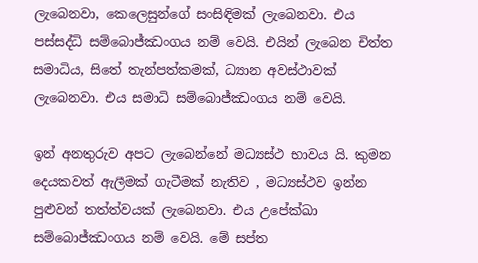ලැබෙනවා, කෙලෙසුන්ගේ සංසිඳිමක් ලැබෙනවා. එය පස්සද්ධි සම්බොජ්ඣංගය නම් වෙයි. එයින් ලැබෙන චිත්ත සමාධිය, සිතේ තැන්පත්කමක්, ධ්‍යාන අවස්ථාවක් ලැබෙනවා. එය සමාධි සම්බොජ්ඣංගය නම් වෙයි.

ඉන් අනතුරුව අපට ලැබෙන්නේ මධ්‍යස්ථ භාවය යි. කුමන දෙයකවත් ඇලීමක් ගැටීමක් නැතිව , මධ්‍යස්ථව ඉන්න පුළුවන් තත්ත්වයක් ලැබෙනවා. එය උපේක්ඛා සම්බොජ්ඣංගය නම් වෙයි. මේ සප්ත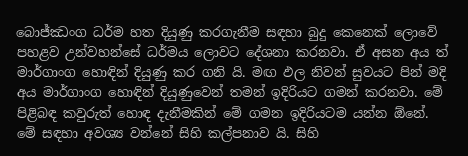බොජ්ඣංග ධර්ම හත දියුණු කරගැනීම සඳහා බුදු කෙනෙක් ලොවේ පහළව උන්වහන්සේ ධර්මය ලොවට දේශනා කරනවා. ඒ අසන අය ත් මාර්ගාංග හොඳින් දියුණු කර ගනි යි. මඟ ඵල නිවන් සුවයට පින් මදි අය මාර්ගාංග හොඳින් දියුණුවෙන් තමන් ඉදිරියට ගමන් කරනවා. මේ පිළිබඳ කවුරුත් හොඳ දැනීමකින් මේ ගමන ඉදිරියටම යන්න ඕනේ. මේ සඳහා අවශ්‍ය වන්නේ සිහි කල්පනාව යි. සිහි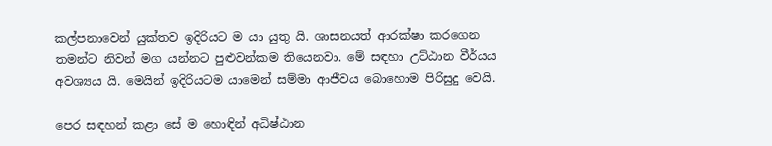කල්පනාවෙන් යුක්තව ඉදිරියට ම යා යුතු යි. ශාසනයත් ආරක්ෂා කරගෙන තමන්ට නිවන් මග යන්නට පුළුවන්කම තියෙනවා. මේ සඳහා උට්ඨාන වීර්යය අවශ්‍යය යි. මෙයින් ඉදිරියටම යාමෙන් සම්මා ආජීවය බොහොම පිරිසුදු වෙයි.

පෙර සඳහන් කළා සේ ම හොඳින් අධිෂ්ඨාන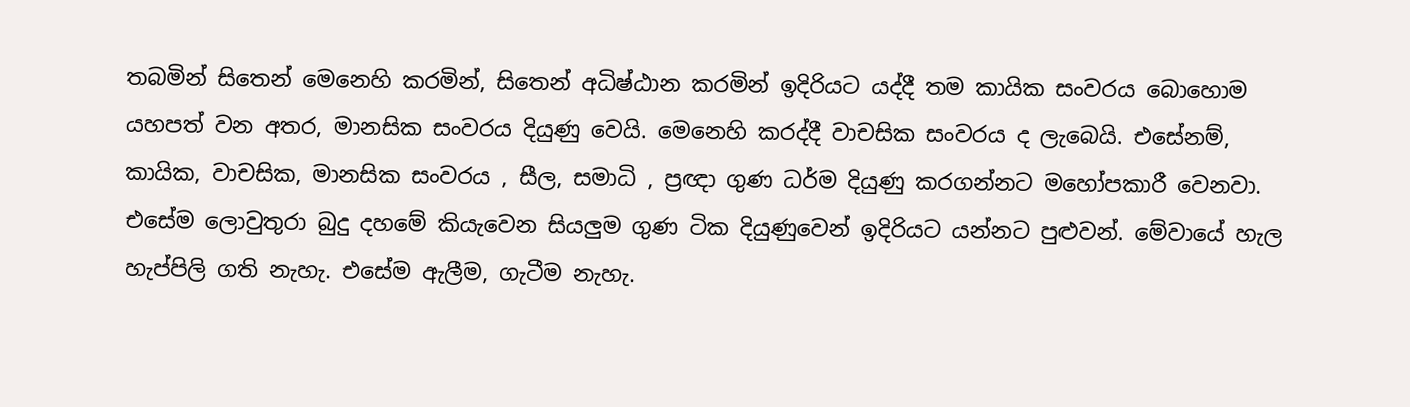තබමින් සිතෙන් මෙනෙහි කරමින්, සිතෙන් අධිෂ්ඨාන කරමින් ඉදිරියට යද්දී තම කායික සංවරය බොහොම යහපත් වන අතර, මානසික සංවරය දියුණු වෙයි. මෙනෙහි කරද්දී වාචසික සංවරය ද ලැබෙයි. එසේනම්, කායික, වාචසික, මානසික සංවරය , සීල, සමාධි , ප්‍රඥා ගුණ ධර්ම දියුණු කරගන්නට මහෝපකාරී වෙනවා. එසේම ලොවුතුරා බුදු දහමේ කියැවෙන සියලුම ගුණ ටික දියුණුවෙන් ඉදිරියට යන්නට පුළුවන්. මේවායේ හැල හැප්පිලි ගති නැහැ. එසේම ඇලීම, ගැටීම නැහැ.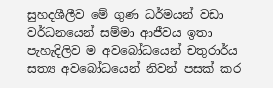සුහදශීලීව මේ ගුණ ධර්මයන් වඩා වර්ධනයෙන් සම්මා ආජීවය ඉතා පැහැදිලිව ම අවබෝධයෙන් චතුරාර්ය සත්‍ය අවබෝධයෙන් නිවන් පසක් කර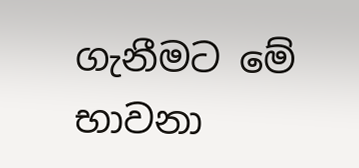ගැනීමට මේ භාවනා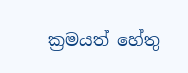ක්‍රමයත් හේතු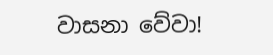වාසනා වේවා!